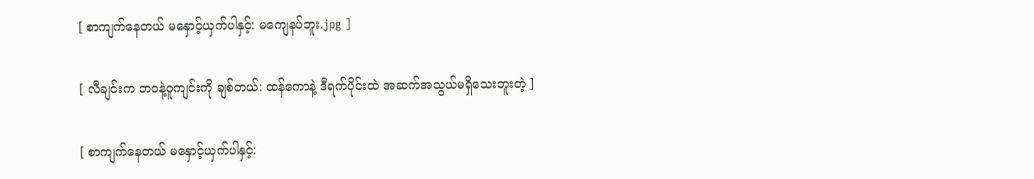[ စာကျက်နေတယ် မနှောင့်ယှက်ပါနှင့်: မကျေနပ်ဘူး.jpg ]

[ လီချင်းက ဘဝနဲ့ဝူကျင်းကို ချစ်တယ်: ထန်ကောနဲ့ ဒီရက်ပိုင်းထဲ အဆက်အသွယ်မရှိသေးဘူးတဲ့ ]

[ စာကျက်နေတယ် မနှောင့်ယှက်ပါနှင့်: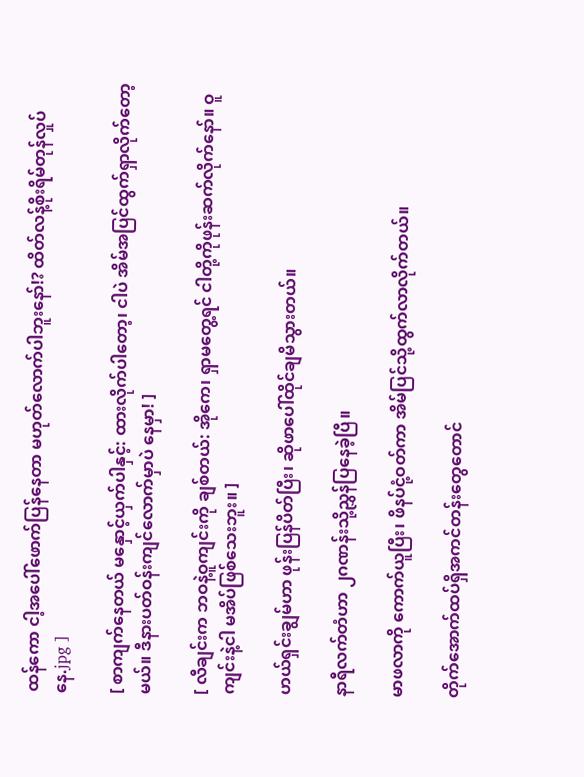ထန်ကော ငါ့အပေါ်ဖောက်ပြန်နေတာ မဟုတ်လောက်ပါဘူးနော်!? ထိတ်လန့်စိုးရိမ်တုန်လှုပ်နေ.jpg ]

[ စာကျက်နေတယ် မနှောင့်ယှက်ပါနှင့်: ထားလိုက်ပါတော့၊ ငါပဲ အိမ်အပြင်ထွက်ရှာလိုက်တော့မယ်။ ဒီနားပတ်ဝန်းကျင်လောက်မှာပဲ နေမှာ! ]

[ လီချင်းက ဘဝနဲ့ဝူကျင်းကို ချစ်တယ်: အိုကေ၊ ရှာမတွေ့ရင် ငါတို့ကိုဖုန်းဆက်လိုက်နော်။ ဝူကျင်းနဲ့ငါ မအိပ်ဖြစ်သေးဘူး။ ]

ဟယ်ရှင်းချွမ်ဟာ ဖုန်းပြန်ပိတ်ပြီး၊ ဆိုဖာပေါ်ထိုင်ချမိသွားတယ်။

နာရီလက်တံဟာ ၂ဂဏန်းသို့ညွှန်ပြနေခဲ့ပြီ။

မာဖလာကို ကောက်ယူပြီး၊ ဖိနပ်ငုံ့ဝတ်ကာ အိမ်ပြင်သို့ထွက်လာလိုက်တယ်။

တိုက်အောက်ထပ်ရှိအကင်တန်းတွေတောင်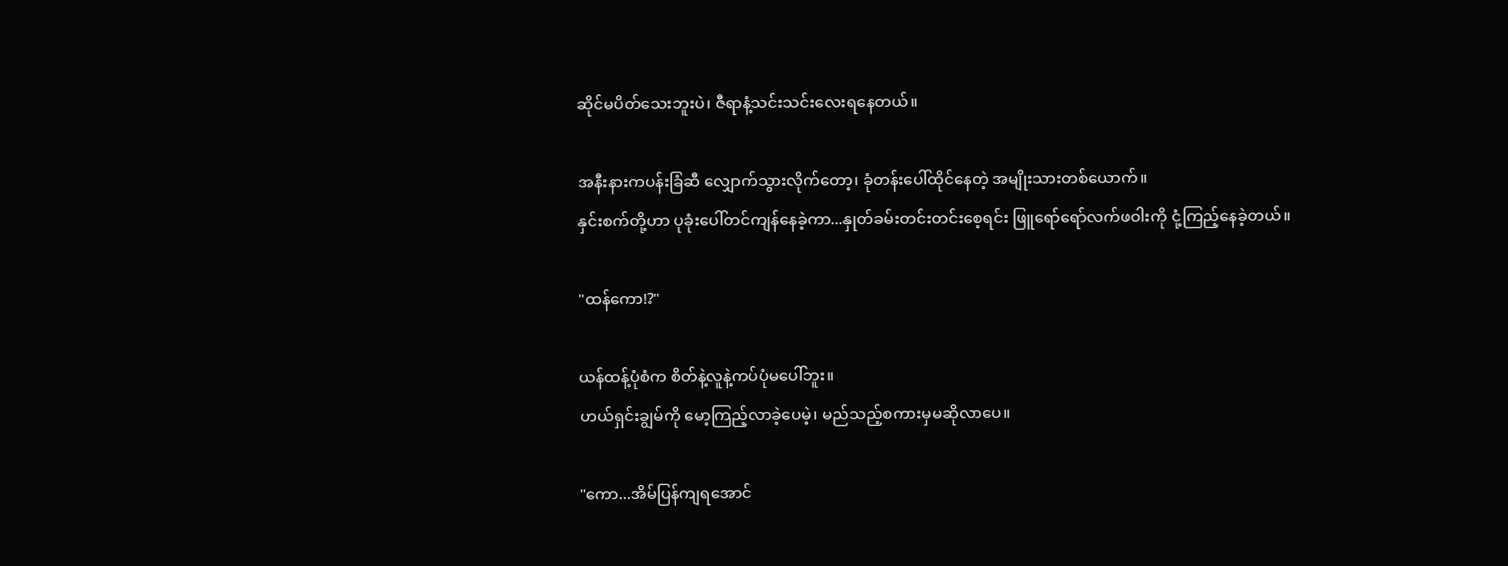ဆိုင်မပိတ်သေးဘူးပဲ၊ ဇီရာနံ့သင်းသင်းလေးရနေတယ်။

အနီးနားကပန်းခြံဆီ လျှောက်သွားလိုက်တော့၊ ခုံတန်းပေါ်ထိုင်နေတဲ့ အမျိုးသားတစ်ယောက်။
နှင်းစက်တို့ဟာ ပုခုံးပေါ်တင်ကျန်နေခဲ့ကာ...နှုတ်ခမ်းတင်းတင်းစေ့ရင်း ဖြူရော်ရော်လက်ဖဝါးကို ငုံ့ကြည့်နေခဲ့တယ်။

"ထန်ကော!?"

ယန်ထန့်ပုံစံက စိတ်နဲ့လူနဲ့ကပ်ပုံမပေါ်ဘူး။
ဟယ်ရှင်းချွမ်ကို မော့ကြည့်လာခဲ့ပေမဲ့၊ မည်သည့်စကားမှမဆိုလာပေ။

"ကော...အိမ်ပြန်ကျရအောင်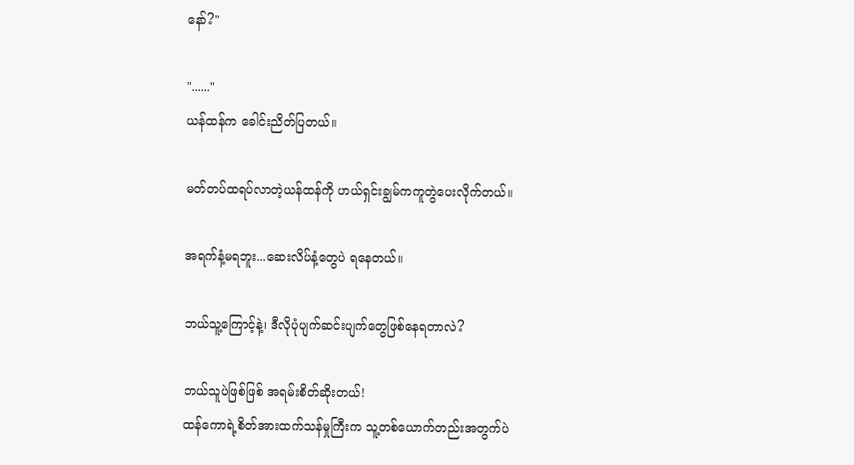နော်?"

"......"
ယန်ထန်က ခေါင်းညိတ်ပြတယ်။

မတ်တပ်ထရပ်လာတဲ့ယန်ထန်ကို ဟယ်ရှင်းချွမ်ကကူတွဲပေးလိုက်တယ်။

အရက်နံ့မရဘူး...ဆေးလိပ်နံ့တွေပဲ ရနေတယ်။

ဘယ်သူ့ကြောင့်နဲ့၊ ဒီလိုပုံပျက်ဆင်းပျက်တွေဖြစ်နေရတာလဲ?

ဘယ်သူပဲဖြစ်ဖြစ် အရမ်းစိတ်ဆိုးတယ်!
ထန်ကောရဲ့စိတ်အားထက်သန်မှုကြီးက သူ့တစ်ယောက်တည်းအတွက်ပဲ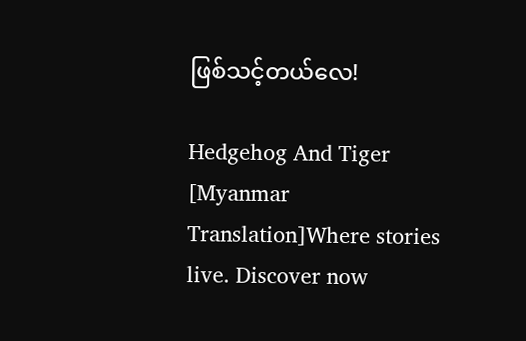ဖြစ်သင့်တယ်လေ!

Hedgehog And Tiger [Myanmar Translation]Where stories live. Discover now